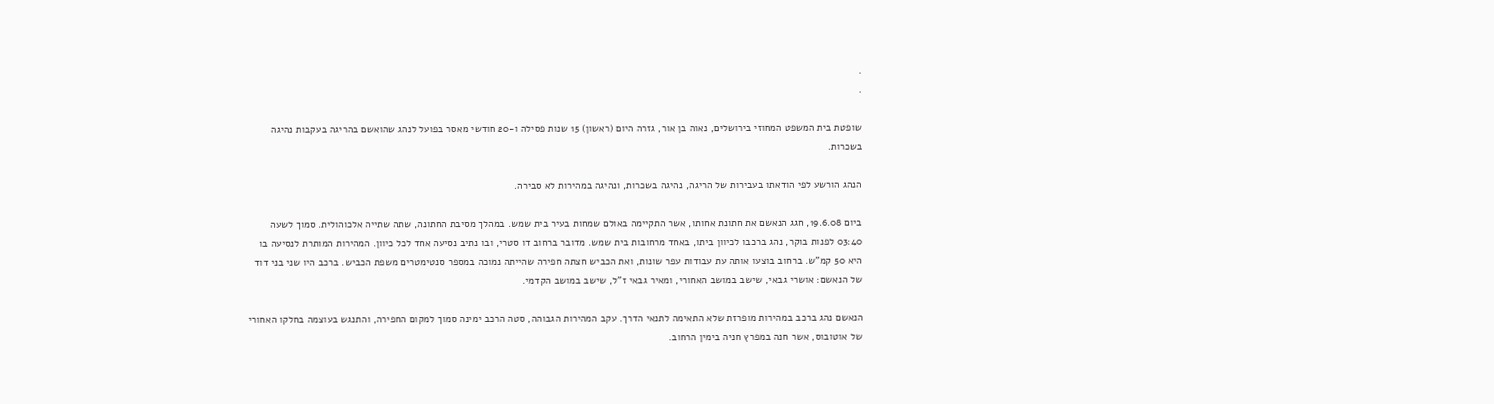.
.

שופטת בית המשפט המחוזי בירושלים, נאוה בן אור, גזרה היום (ראשון) 15 שנות פסילה ו-20 חודשי מאסר בפועל לנהג שהואשם בהריגה בעקבות נהיגה בשכרות.

הנהג הורשע לפי הודאתו בעבירות של הריגה, נהיגה בשכרות, ונהיגה במהירות לא סבירה.

ביום 19.6.08, חגג הנאשם את חתונת אחותו, אשר התקיימה באולם שמחות בעיר בית שמש. במהלך מסיבת החתונה, שתה שתייה אלכוהולית. סמוך לשעה 03:40 לפנות בוקר, נהג ברכבו לכיוון ביתו, באחד מרחובות בית שמש. מדובר ברחוב דו סטרי, ובו נתיב נסיעה אחד לכל כיוון. המהירות המותרת לנסיעה בו היא 50 קמ"ש. ברחוב בוצעו אותה עת עבודות עפר שונות, ואת הכביש חצתה חפירה שהייתה נמוכה במספר סנטימטרים משפת הכביש. ברכב היו שני בני דוד של הנאשם: אושרי גבאי, שישב במושב האחורי, ומאיר גבאי ז"ל, שישב במושב הקדמי.

הנאשם נהג ברכב במהירות מופרזת שלא התאימה לתנאי הדרך. עקב המהירות הגבוהה, סטה הרכב ימינה סמוך למקום החפירה, והתנגש בעוצמה בחלקו האחורי של אוטובוס, אשר חנה במפרץ חניה בימין הרחוב.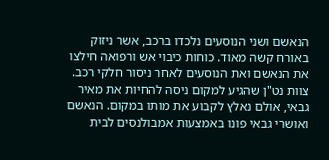הנאשם ושני הנוסעים נלכדו ברכב, אשר ניזוק באורח קשה מאוד. כוחות כיבוי אש ורפואה חילצו את הנאשם ואת הנוסעים לאחר ניסור חלקי רכב. צוות נט"ן שהגיע למקום ניסה להחיות את מאיר גבאי, אולם נאלץ לקבוע את מותו במקום. הנאשם ואושרי גבאי פונו באמצעות אמבולנסים לבית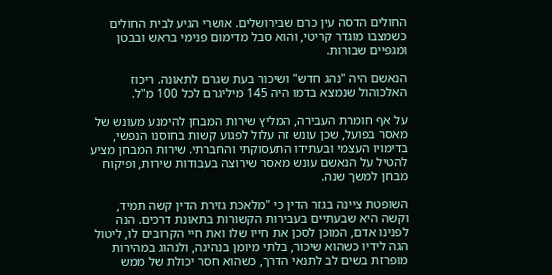החולים הדסה עין כרם שבירושלים. אושרי הגיע לבית החולים כשמצבו מוגדר קריטי, והוא סבל מדימום פנימי בראש ובבטן ומגפיים שבורות.

הנאשם היה "נהג חדש" ושיכור בעת שגרם לתאונה. ריכוז האלכוהול שנמצא בדמו היה 145 מיליגרם לכל 100 מ"ל.

על אף חומרת העבירה, המליץ שירות המבחן להימנע מעונש של מאסר בפועל, שכן עונש זה עלול לפגוע קשות בחוסנו הנפשי, בדימויו העצמי ובעתידו התעסוקתי והחברתי. שירות המבחן מציע להטיל על הנאשם עונש מאסר שירוצה בעבודות שירות, ופיקוח מבחן למשך שנה.

השופטת ציינה בגזר הדין כי "מלאכת גזירת הדין קשה תמיד, וקשה היא שבעתיים בעבירות הקשורות בתאונת דרכים. הנה לפנינו אדם, המוכן לסכן את חייו שלו ואת חיי הקרובים לו, ליטול הגה לידיו כשהוא שיכור, בלתי מיומן בנהיגה, ולנהוג במהירות מופרזת בשים לב לתנאי הדרך, כשהוא חסר יכולת של ממש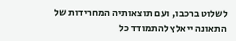לשלוט ברכבו, ועם תוצאותיה המחרידות של התאונה ייאלץ להתמודד כל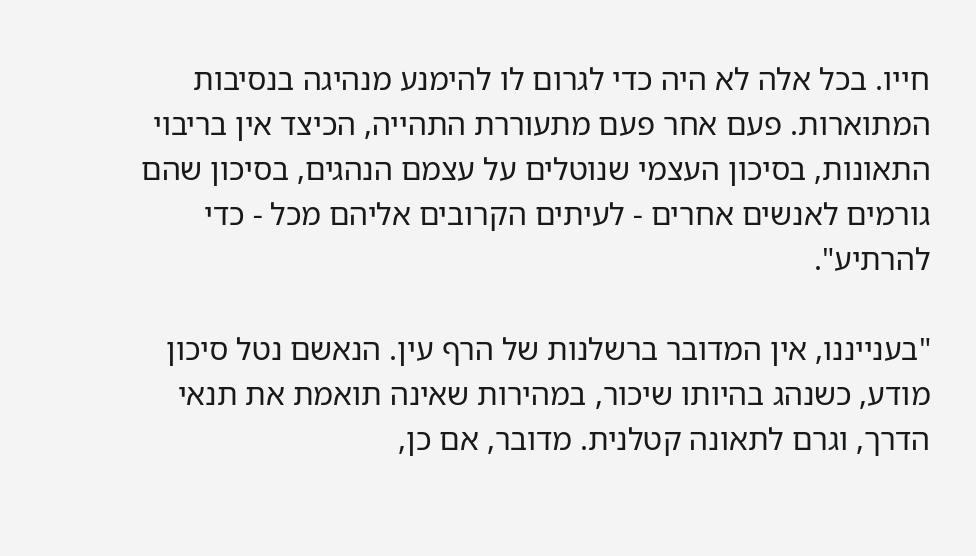חייו. בכל אלה לא היה כדי לגרום לו להימנע מנהיגה בנסיבות המתוארות. פעם אחר פעם מתעוררת התהייה, הכיצד אין בריבוי התאונות, בסיכון העצמי שנוטלים על עצמם הנהגים, בסיכון שהם גורמים לאנשים אחרים - לעיתים הקרובים אליהם מכל - כדי להרתיע".

"בענייננו, אין המדובר ברשלנות של הרף עין. הנאשם נטל סיכון מודע, כשנהג בהיותו שיכור, במהירות שאינה תואמת את תנאי הדרך, וגרם לתאונה קטלנית. מדובר, אם כן,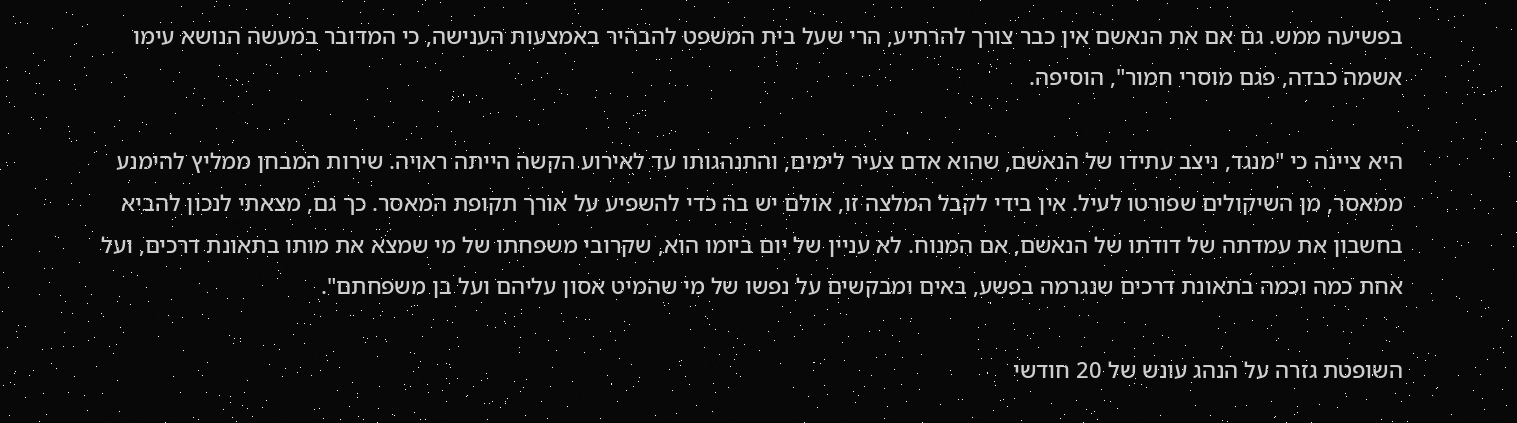בפשיעה ממש. גם אם את הנאשם אין כבר צורך להרתיע, הרי שעל בית המשפט להבהיר באמצעות הענישה, כי המדובר במעשה הנושא עימו אשמה כבדה, פגם מוסרי חמור", הוסיפה.

היא ציינה כי "מנגד, ניצב עתידו של הנאשם, שהוא אדם צעיר לימים, והתנהגותו עד לאירוע הקשה הייתה ראויה. שירות המבחן ממליץ להימנע ממאסר, מן השיקולים שפורטו לעיל. אין בידי לקבל המלצה זו, אולם יש בה כדי להשפיע על אורך תקופת המאסר. כך גם, מצאתי לנכון להביא בחשבון את עמדתה של דודתו של הנאשם, אם המנוח. לא עניין של יום ביומו הוא, שקרובי משפחתו של מי שמצא את מותו בתאונת דרכים, ועל אחת כמה וכמה בתאונת דרכים שנגרמה בפשע, באים ומבקשים על נפשו של מי שהמיט אסון עליהם ועל בן משפחתם".

השופטת גזרה על הנהג עונש של 20 חודשי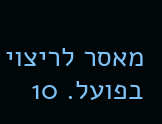מאסר לריצוי בפועל. 10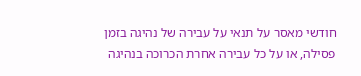חודשי מאסר על תנאי על עבירה של נהיגה בזמן פסילה, או על כל עבירה אחרת הכרוכה בנהיגה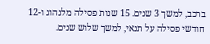ברכב, למשך 3 שנים. 15 שנות פסילה מלנהוג ו-12 חודשי פסילה על תנאי, למשך שלוש שנים.